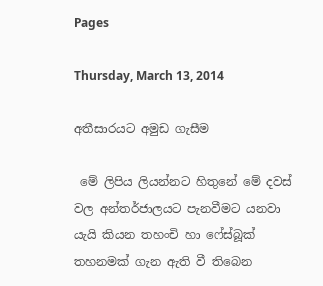Pages

Thursday, March 13, 2014

අතීසාරයට අමුඩ ගැසීම

 මේ ලිපිය ලියන්නට හිතුනේ මේ දවස් වල අන්තර්ජාලයට පැනවීමට යනවා යැයි කියන තහංචි හා ෆේස්බූක් තහනමක් ගැන ඇති වී තිබෙන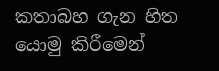කතාබහ ගැන හිත යොමු කිරීමෙන්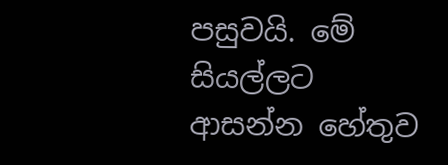පසුවයි. මේ සියල්ලට ආසන්න හේතුව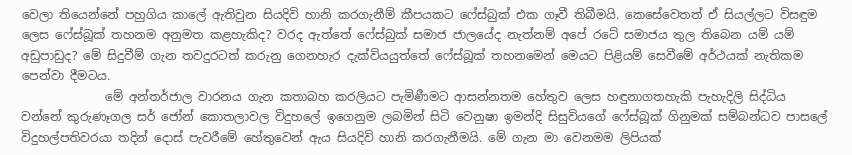වෙලා තියෙන්නේ පහුගිය කාලේ ඇතිවුන සියදිවි හානි කරගැනීම් කීපයකට ෆේස්බුක් එක ගෑවී තිබීමයි. කෙසේවෙතත් ඒ සියල්ලට විසඳුම ලෙස ෆේස්බූක් තහනම අනුමත කළහැකිද? වරද ඇත්තේ ෆේස්බුක් සමාජ ජාලයේද නැත්නම් අපේ රටේ සමාජය තුල තිබෙන යම් යම් අඩුපාඩුද? මේ සිදුවීම් ගැන තවදුරටත් කරුනු ගෙනහැර දැක්වියයුත්තේ ෆේස්බූක් තහනමෙන් මෙයට පිළියම් සෙවීමේ අර්ථයක් නැතිකම පෙන්වා දීමටය.
              මේ අන්තර්ජාල වාරනය ගැන කතාබහ කරලියට පැමිණීමට ආසන්නතම හේතුව ලෙස හඳුනාගතහැකි පැහැදිලි සිද්ධිය වන්නේ කුරුණෑගල සර් ජෝන් කොතලාවල විදුහලේ ඉගෙනුම ලබමින් සිටි වෙනුෂා ඉමන්දි සිසුවියගේ ෆේස්බූක් ගිනුමක් සම්බන්ධව පාසලේ විදුහල්පතිවරයා තදින් දොස් පැවරීමේ හේතුවෙන් ඇය සියදිවි හානි කරගැනීමයි. මේ ගැන මා වෙනමම ලිපියක්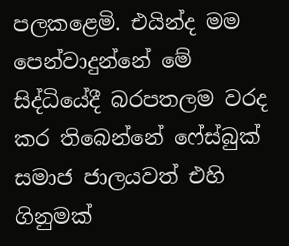පලකළෙමි. එයින්ද මම පෙන්වාදුන්නේ මේ සිද්ධියේදී බරපතලම වරද කර තිබෙන්නේ ෆේස්බුක් සමාජ ජාලයවත් එහි ගිනුමක්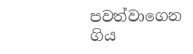පවත්වාගෙන ගිය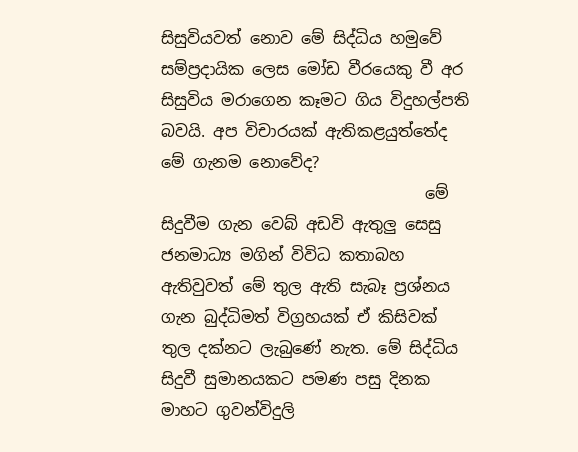සිසුවියවත් නොව මේ සිද්ධිය හමුවේ සම්ප්‍රදායික ලෙස මෝඩ වීරයෙකු වී අර සිසුවිය මරාගෙන කෑමට ගිය විදුහල්පති බවයි. අප විචාරයක් ඇතිකළයුත්තේද මේ ගැනම නොවේද?
                                 මේ සිදුවීම ගැන වෙබ් අඩවි ඇතුලු සෙසු ජනමාධ්‍ය මගින් විවිධ කතාබහ ඇතිවුවත් මේ තුල ඇති සැබෑ ප්‍රශ්නය ගැන බුද්ධිමත් විග්‍රහයක් ඒ කිසිවක් තුල දක්නට ලැබුණේ නැත. මේ සිද්ධිය සිදුවී සුමානයකට පමණ පසු දිනක මාහට ගුවන්විදුලි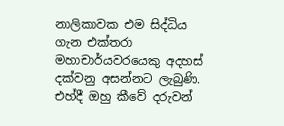නාලිකාවක එම සිද්ධිය ගැන එක්තරා මහාචාර්යවරයෙකු අදහස් දක්වනු අසන්නට ලැබුණි. එහ්දී ඔහු කීවේ දරුවන්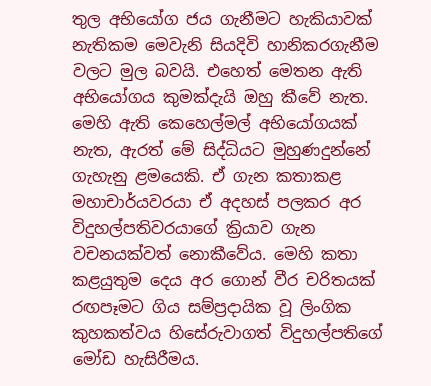තුල අභියෝග ජය ගැනීමට හැකියාවක් නැතිකම මෙවැනි සියදිවි හානිකරගැනීම වලට මුල බවයි. එහෙත් මෙතන ඇති අභියෝගය කුමක්දැයි ඔහු කීවේ නැත. මෙහි ඇති කෙහෙල්මල් අභියෝගයක් නැත, ඇරත් මේ සිද්ධියට මුහුණදුන්නේ ගැහැනු ළමයෙකි. ඒ ගැන කතාකළ මහාචාර්යවරයා ඒ අදහස් පලකර අර විදුහල්පතිවරයාගේ ක්‍රියාව ගැන වචනයක්වත් නොකීවේය. මෙහි කතා කළයුතුම දෙය අර ගොන් වීර චරිතයක් රඟපෑමට ගිය සම්ප්‍රදායික වූ ලිංගික කුහකත්වය හිසේරුවාගත් විදුහල්පතිගේ මෝඩ හැසිරීමය.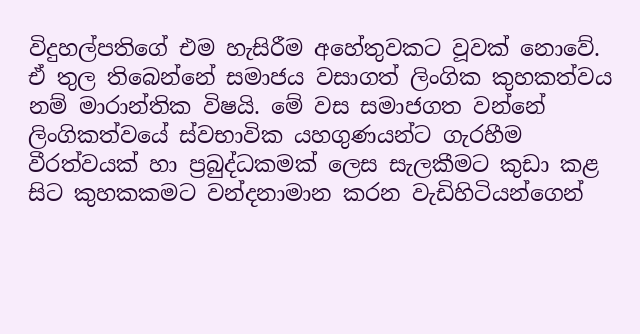විදුහල්පතිගේ එම හැසිරීම අහේතුවකට වූවක් නොවේ. ඒ තුල තිබෙන්නේ සමාජය වසාගත් ලිංගික කුහකත්වය නම් මාරාන්තික විෂයි. මේ වස සමාජගත වන්නේ ලිංගිකත්වයේ ස්වභාවික යහගුණයන්ට ගැරහීම වීරත්වයක් හා ප්‍රබුද්ධකමක් ලෙස සැලකීමට කුඩා කළ සිට කුහකකමට වන්දනාමාන කරන වැඩිහිටියන්ගෙන්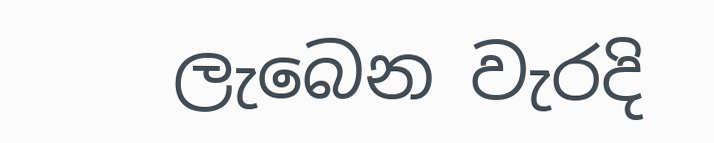ලැබෙන වැරදි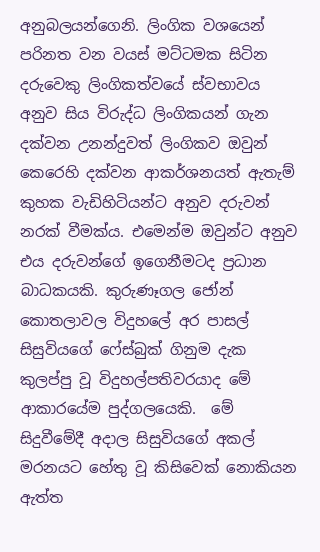අනුබලයන්ගෙනි. ලිංගික වශයෙන් පරිනත වන වයස් මට්ටමක සිටින දරුවෙකු ලිංගිකත්වයේ ස්වභාවය අනුව සිය විරුද්ධ ලිංගිකයන් ගැන දක්වන උනන්දුවත් ලිංගිකව ඔවුන් කෙරෙහි දක්වන ආකර්ශනයත් ඇතැම් කුහක වැඩිහිටියන්ට අනුව දරුවන් නරක් වීමක්ය. එමෙන්ම ඔවුන්ට අනුව එය දරුවන්ගේ ඉගෙනීමටද ප්‍රධාන බාධකයකි. කුරුණෑගල ජෝන් කොතලාවල විදුහලේ අර පාසල් සිසුවියගේ ෆේස්බුක් ගිනුම දැක කුලප්පු වූ විදුහල්පතිවරයාද මේ ආකාරයේම පුද්ගලයෙකි.  මේ සිදුවීමේදී අදාල සිසුවියගේ අකල් මරනයට හේතු වූ කිසිවෙක් නොකියන ඇත්ත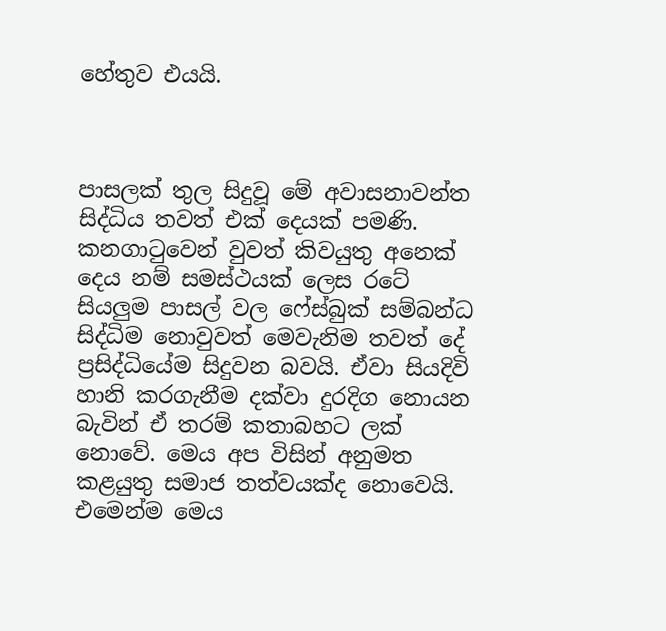හේතුව එයයි.



පාසලක් තුල සිදුවූ මේ අවාසනාවන්ත සිද්ධිය තවත් එක් දෙයක් පමණි. කනගාටුවෙන් වුවත් කිවයුතු අනෙක් දෙය නම් සමස්ථයක් ලෙස රටේ සියලුම පාසල් වල ෆේස්බුක් සම්බන්ධ සිද්ධිම නොවුවත් මෙවැනිම තවත් දේ ප්‍රසිද්ධියේම සිදුවන බවයි. ඒවා සියදිවි හානි කරගැනීම දක්වා දුරදිග නොයන බැවින් ඒ තරම් කතාබහට ලක් නොවේ. මෙය අප විසින් අනුමත කළයුතු සමාජ තත්වයක්ද නොවෙයි. එමෙන්ම මෙය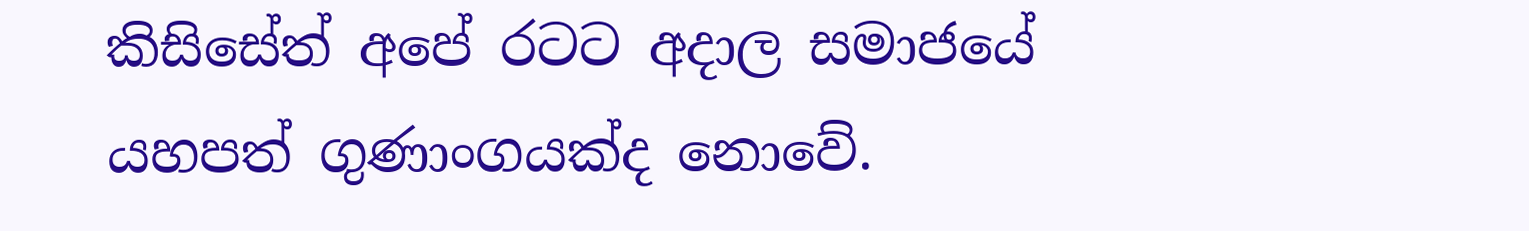කිසිසේත් අපේ රටට අදාල සමාජයේ යහපත් ගුණාංගයක්ද නොවේ.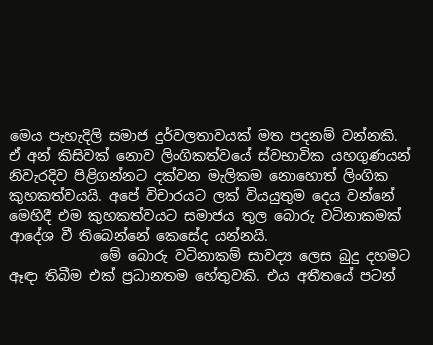මෙය පැහැදිලි සමාජ දුර්වලතාවයක් මත පදනම් වන්නකි. ඒ අන් කිසිවක් නොව ලිංගිකත්වයේ ස්වභාවික යහගුණයන් නිවැරදිව පිළිගන්නට දක්වන මැලිකම නොහොත් ලිංගික කුහකත්වයයි. අපේ විචාරයට ලක් වියයුතුම දෙය වන්නේ මෙහිදී එම කුහකත්වයට සමාජය තුල බොරු වටිනාකමක් ආදේශ වී තිබෙන්නේ කෙසේද යන්නයි.
             මේ බොරු වටිනාකම් සාවද්‍ය ලෙස බුදු දහමට ඈඳා තිබීම එක් ප්‍රධානතම හේතුවකි. එය අතීතයේ පටන්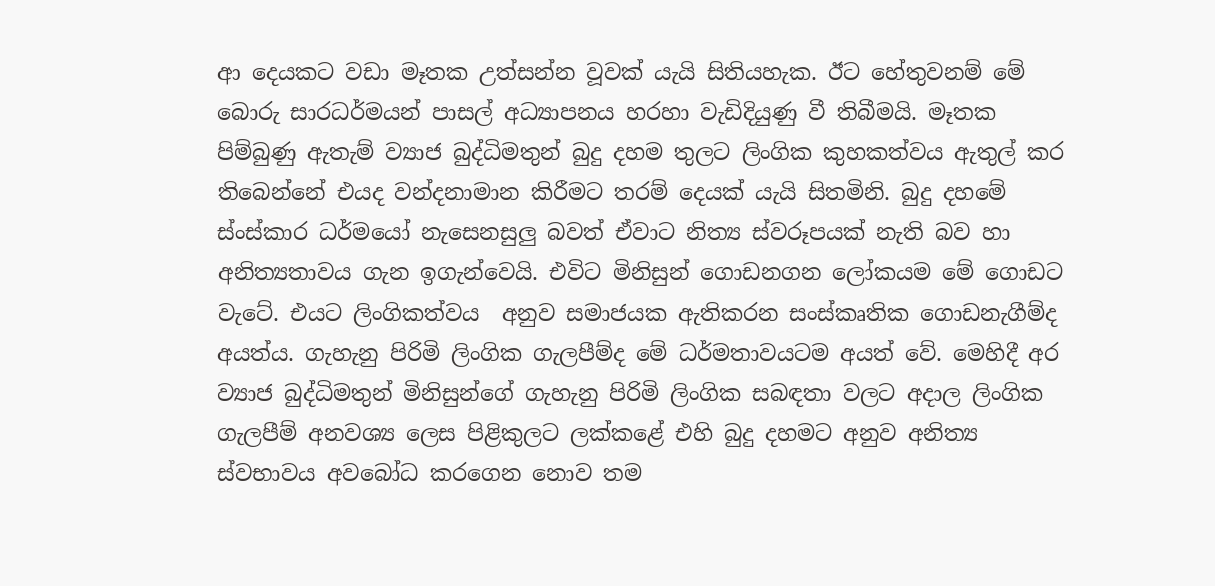ආ දෙයකට වඩා මෑතක උත්සන්න වූවක් යැයි සිතියහැක. ඊට හේතුවනම් මේ බොරු සාරධර්මයන් පාසල් අධ්‍යාපනය හරහා වැඩිදියුණු වී තිබීමයි. මෑතක පිම්බුණු ඇතැම් ව්‍යාජ බුද්ධිමතුන් බුදු දහම තුලට ලිංගික කුහකත්වය ඇතුල් කර තිබෙන්නේ එයද වන්දනාමාන කිරීමට තරම් දෙයක් යැයි සිතමිනි. බුදු දහමේ ස්ංස්කාර ධර්මයෝ නැසෙනසුලු බවත් ඒවාට නිත්‍ය ස්වරූපයක් නැති බව හා අනිත්‍යතාවය ගැන ඉගැන්වෙයි. එවිට මිනිසුන් ගොඩනගන ලෝකයම මේ ගොඩට වැටේ. එයට ලිංගිකත්වය  අනුව සමාජයක ඇතිකරන සංස්කෘතික ගොඩනැගීම්ද අයත්ය. ගැහැනු පිරිමි ලිංගික ගැලපීම්ද මේ ධර්මතාවයටම අයත් වේ. මෙහිදී අර ව්‍යාජ බුද්ධිමතුන් මිනිසුන්ගේ ගැහැනු පිරිමි ලිංගික සබඳතා වලට අදාල ලිංගික ගැලපීම් අනවශ්‍ය ලෙස පිළිකුලට ලක්කළේ එහි බුදු දහමට අනුව අනිත්‍ය ස්වභාවය අවබෝධ කරගෙන නොව තම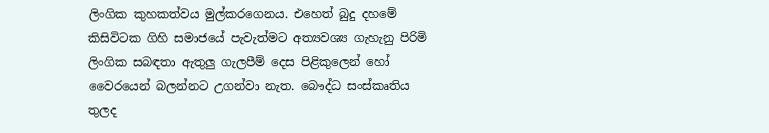ලිංගික කුහකත්වය මුල්කරගෙනය. එහෙත් බුදු දහමේ කිසිවිටක ගිහි සමාජයේ පැවැත්මට අත්‍යවශ්‍ය ගැහැනු පිරිමි ලිංගික සබඳතා ඇතුලු ගැලපීම් දෙස පිළිකුලෙන් හෝ වෛරයෙන් බලන්නට උගන්වා නැත. බෞද්ධ සංස්කෘතිය තුලද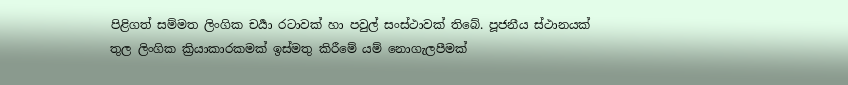පිළිගත් සම්මත ලිංගික චර්‍යා රටාවක් හා පවුල් සංස්ථාවක් තිබේ. පූජනීය ස්ථානයක් තුල ලිංගික ක්‍රියාකාරකමක් ඉස්මතු කිරීමේ යම් නොගැලපීමක්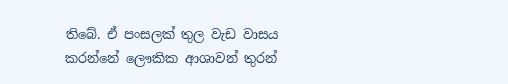තිබේ. ඒ පංසලක් තුල වැඩ වාසය කරන්නේ ලෞකික ආශාවන් තුරන්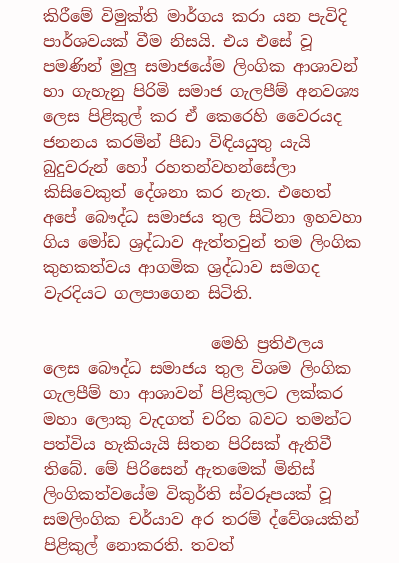කිරීමේ විමුක්ති මාර්ගය කරා යන පැවිදි පාර්ශවයක් වීම නිසයි. එය එසේ වූ පමණින් මුලු සමාජයේම ලිංගික ආශාවන් හා ගැහැනු පිරිමි සමාජ ගැලපීම් අනවශ්‍ය ලෙස පිළිකුල් කර ඒ කෙරෙහි වෛරයද ජනනය කරමින් පීඩා විඳියයුතු යැයි බුදුවරුන් හෝ රහතන්වහන්සේලා කිසිවෙකුත් දේශනා කර නැත. එහෙත් අපේ බෞද්ධ සමාජය තුල සිටිනා ඉහවහා ගිය මෝඩ ශ්‍රද්ධාව ඇත්තවුන් තම ලිංගික කුහකත්වය ආගමික ශ්‍රද්ධාව සමගද වැරදියට ගලපාගෙන සිටිති.

                     මෙහි ප්‍රතිඵලය ලෙස බෞද්ධ සමාජය තුල විශම ලිංගික ගැලපීම් හා ආශාවන් පිළිකුලට ලක්කර මහා ලොකු වැදගත් චරිත බවට තමන්ට පත්විය හැකියැයි සිතන පිරිසක් ඇතිවී තිබේ. මේ පිරිසෙන් ඇතමෙක් මිනිස් ලිංගිකත්වයේම විකුර්ති ස්වරූපයක් වූ සමලිංගික චර්යාව අර තරම් ද්වේශයකින් පිළිකුල් නොකරති. තවත්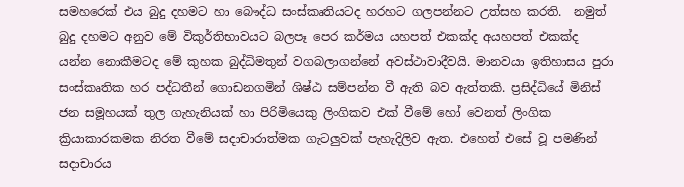සමහරෙක් එය බුදු දහමට හා බෞද්ධ සංස්කෘතියටද හරහට ගලපන්නට උත්සහ කරති.  නමුත් බුදු දහමට අනුව මේ විකුර්තිභාවයට බලපෑ පෙර කර්මය යහපත් එකක්ද අයහපත් එකක්ද යන්න නොකීමටද මේ කුහක බුද්ධිමතුන් වගබලාගන්නේ අවස්ථාවාදීවයි. මානවයා ඉතිහාසය පුරා සංස්කෘතික හර පද්ධතීන් ගොඩනගමින් ශිෂ්ඨ සම්පන්න වී ඇති බව ඇත්තකි. ප්‍රසිද්ධියේ මිනිස් ජන සමූහයක් තුල ගැහැනියක් හා පිරිමියෙකු ලිංගිකව එක් වීමේ හෝ වෙනත් ලිංගික ක්‍රියාකාරකමක නිරත වීමේ සදාචාරාත්මක ගැටලුවක් පැහැදිලිව ඇත. එහෙත් එසේ වූ පමණින් සදාචාරය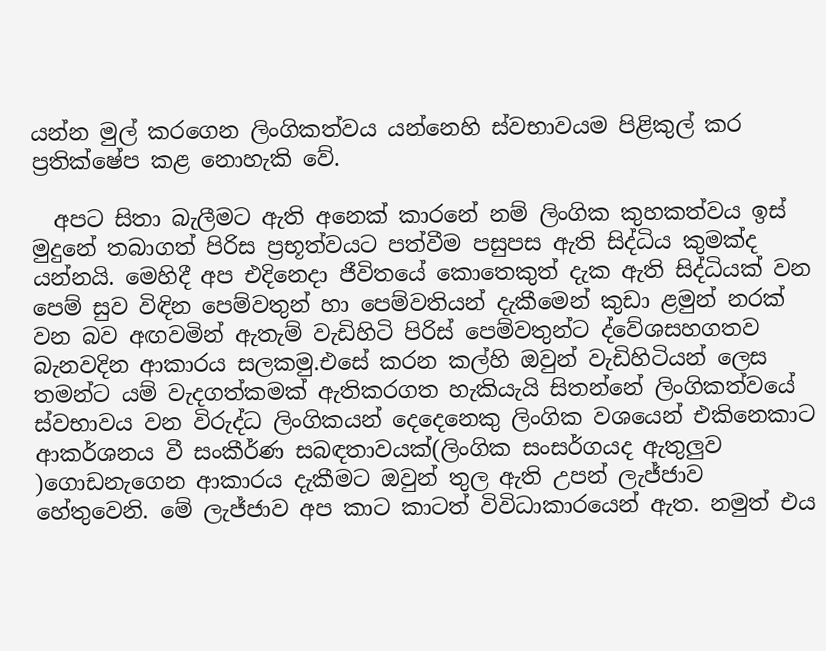යන්න මුල් කරගෙන ලිංගිකත්වය යන්නෙහි ස්වභාවයම පිළිකුල් කර ප්‍රතික්ෂේප කළ නොහැකි වේ.

  අපට සිතා බැලීමට ඇති අනෙක් කාරනේ නම් ලිංගික කුහකත්වය ඉස් මුදුනේ තබාගත් පිරිස ප්‍රභූත්වයට පත්වීම පසුපස ඇති සිද්ධිය කුමක්ද යන්නයි. මෙහිදී අප එදිනෙදා ජීවිතයේ කොතෙකුත් දැක ඇති සිද්ධියක් වන පෙම් සුව විඳින පෙම්වතුන් හා පෙම්වතියන් දැකීමෙන් කුඩා ළමුන් නරක් වන බව අඟවමින් ඇතැම් වැඩිහිටි පිරිස් පෙම්වතුන්ට ද්වේශසහගතව බැනවදින ආකාරය සලකමු.එසේ කරන කල්හි ඔවුන් වැඩිහිටියන් ලෙස තමන්ට යම් වැදගත්කමක් ඇතිකරගත හැකියැයි සිතන්නේ ලිංගිකත්වයේ ස්වභාවය වන විරුද්ධ ලිංගිකයන් දෙදෙනෙකු ලිංගික වශයෙන් එකිනෙකාට ආකර්ශනය වී සංකීර්ණ සබඳතාවයක්(ලිංගික සංසර්ගයද ඇතුලුව )ගොඩනැගෙන ආකාරය දැකීමට ඔවුන් තුල ඇති උපන් ලැජ්ජාව හේතුවෙනි. මේ ලැජ්ජාව අප කාට කාටත් විවිධාකාරයෙන් ඇත. නමුත් එය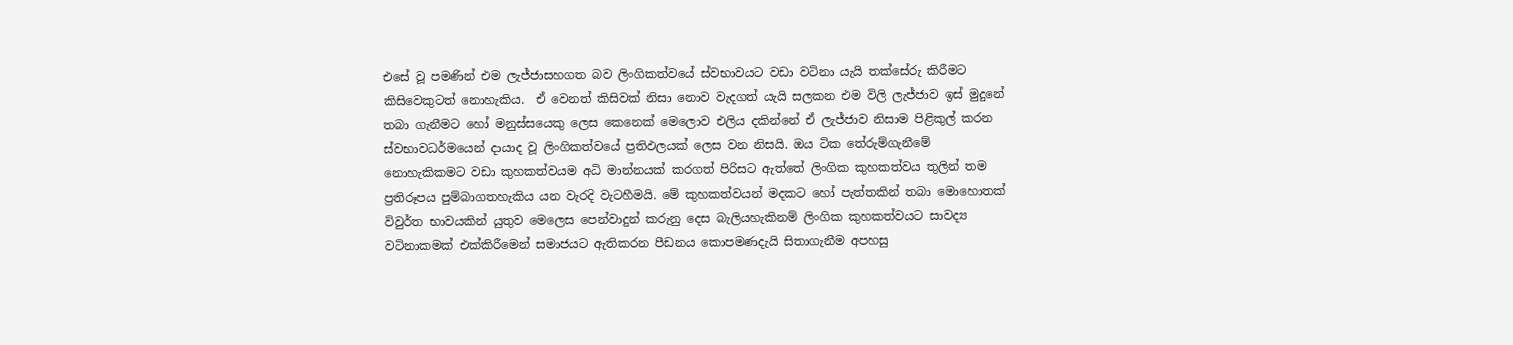එසේ වූ පමණින් එම ලැජ්ජාසහගත බව ලිංගිකත්වයේ ස්වභාවයට වඩා වටිනා යැයි තක්සේරු කිරීමට කිසිවෙකුටත් නොහැකිය.  ඒ වෙනත් කිසිවක් නිසා නොව වැදගත් යැයි සලකන එම විලි ලැජ්ජාව ඉස් මුදුනේ තබා ගැනීමට හෝ මනුස්සයෙකු ලෙස කෙනෙක් මෙලොව එලිය දකින්නේ ඒ ලැජ්ජාව නිසාම පිළිකුල් කරන ස්වභාවධර්මයෙන් දායාද වූ ලිංගිකත්වයේ ප්‍රතිඵලයක් ලෙස වන නිසයි. ඔය ටික තේරුම්ගැනීමේ නොහැකිකමට වඩා කුහකත්වයම අධි මාන්නයක් කරගත් පිරිසට ඇත්තේ ලිංගික කුහකත්වය තුලින් තම ප්‍රතිරූපය පුම්බාගතහැකිය යන වැරදි වැටහීමයි. මේ කුහකත්වයන් මදකට හෝ පැත්තකින් තබා මොහොතක් විවුර්ත භාවයකින් යුතුව මෙලෙස පෙන්වාදුන් කරුනු දෙස බැලියහැකිනම් ලිංගික කුහකත්වයට සාවද්‍ය වටිනාකමක් එක්කිරීමෙන් සමාජයට ඇතිකරන පීඩනය කොපමණදැයි සිතාගැනීම අපහසු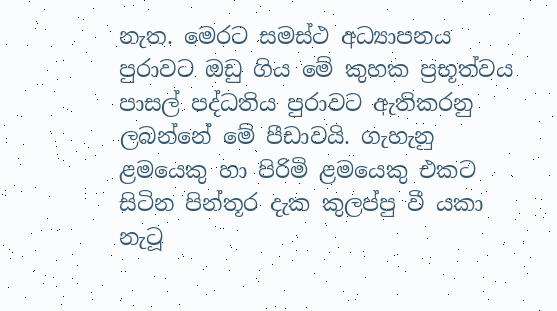නැත. මෙරට සමස්ථ අධ්‍යාපනය පුරාවට ඔඩු ගිය මේ කුහක ප්‍රභූත්වය පාසල් පද්ධතිය පුරාවට ඇතිකරනු ලබන්නේ මේ පීඩාවයි. ගැහැනු ළමයෙකු හා පිරිමි ළමයෙකු එකට සිටින පින්තූර දැක කුලප්පු වී යකා නැටූ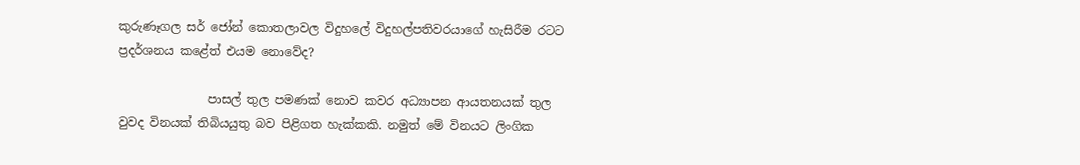කුරුණෑගල සර් ජෝන් කොතලාවල විදුහලේ විදුහල්පතිවරයාගේ හැසිරීම රටට ප්‍රදර්ශනය කළේත් එයම නොවේද?

               පාසල් තුල පමණක් නොව කවර අධ්‍යාපන ආයතනයක් තුල වුවද විනයක් තිබියයුතු බව පිළිගත හැක්කකි. නමුත් මේ විනයට ලිංගික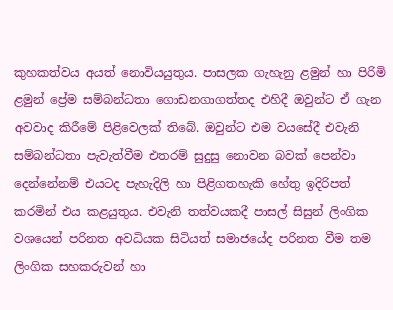කුහකත්වය අයත් නොවියයුතුය. පාසලක ගැහැනු ළමුන් හා පිරිමි ළමුන් ප්‍රේම සම්බන්ධතා ගොඩනගාගත්තද එහිදී ඔවුන්ට ඒ ගැන අවවාද කිරීමේ පිළිවෙලක් තිබේ. ඔවුන්ට එම වයසේදී එවැනි සම්බන්ධතා පැවැත්වීම එතරම් සුදුසු නොවන බවක් පෙන්වා දෙන්නේනම් එයටද පැහැදිලි හා පිළිගතහැකි හේතු ඉදිරිපත් කරමින් එය කළයුතුය. එවැනි තත්වයකදී පාසල් සිසුන් ලිංගික වශයෙන් පරිනත අවධියක සිටියත් සමාජයේද පරිනත වීම තම ලිංගික සහකරුවන් හා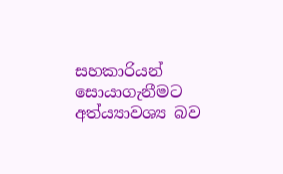සහකාරියන් සොයාගැනීමට අත්ය්‍යාවශ්‍ය බව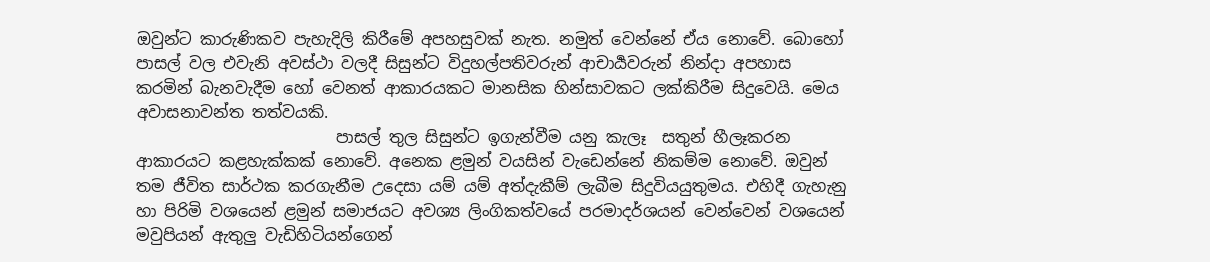ඔවුන්ට කාරුණිකව පැහැදිලි කිරීමේ අපහසුවක් නැත. නමුත් වෙන්නේ ඒය නොවේ. බොහෝ පාසල් වල එවැනි අවස්ථා වලදී සිසුන්ට විදුහල්පතිවරුන් ආචාර්‍යවරුන් නින්දා අපහාස කරමින් බැනවැදීම හෝ වෙනත් ආකාරයකට මානසික හින්සාවකට ලක්කිරීම සිදුවෙයි. මෙය අවාසනාවන්ත තත්වයකි.
                         පාසල් තුල සිසුන්ට ඉගැන්වීම යනු කැලෑ  සතුන් හීලෑකරන ආකාරයට කළහැක්කක් නොවේ. අනෙක ළමුන් වයසින් වැඩෙන්නේ නිකම්ම නොවේ. ඔවුන් තම ජීවිත සාර්ථක කරගැනීම උදෙසා යම් යම් අත්දැකීම් ලැබීම සිදුවියයුතුමය. එහිදී ගැහැනු හා පිරිමි වශයෙන් ළමුන් සමාජයට අවශ්‍ය ලිංගිකත්වයේ පරමාදර්ශයන් වෙන්වෙන් වශයෙන් මවුපියන් ඇතුලු වැඩිහිටියන්ගෙන්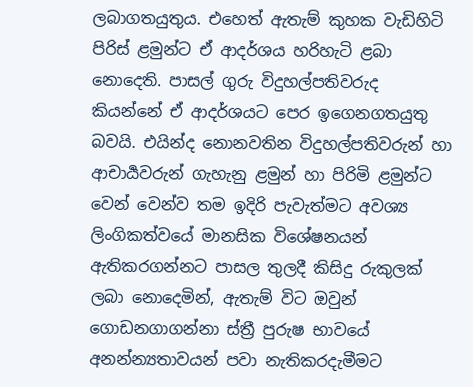ලබාගතයුතුය. එහෙත් ඇතැම් කුහක වැඩිහිටි පිරිස් ළමුන්ට ඒ ආදර්ශය හරිහැටි ළබා නොදෙති. පාසල් ගුරු විදුහල්පතිවරුද කියන්නේ ඒ ආදර්ශයට පෙර ඉගෙනගතයුතු බවයි. එයින්ද නොනවතින විදුහල්පතිවරුන් හා ආචාර්‍යවරුන් ගැහැනු ළමුන් හා පිරිමි ළමුන්ට වෙන් වෙන්ව තම ඉදිරි පැවැත්මට අවශ්‍ය ලිංගිකත්වයේ මානසික විශේෂනයන් ඇතිකරගන්නට පාසල තුලදී කිසිදු රුකුලක් ලබා නොදෙමින්, ඇතැම් විට ඔවුන් ගොඩනගාගන්නා ස්ත්‍රී පුරුෂ භාවයේ අනන්න්‍යතාවයන් පවා නැතිකරදැමීමට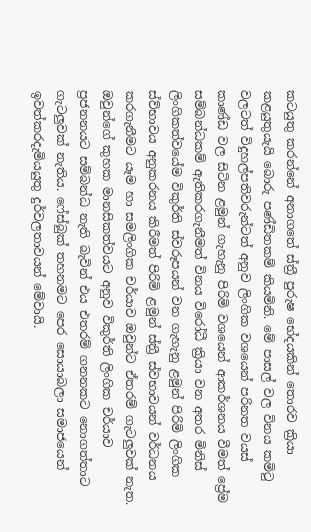කටයුතු කරන්නේ අනාගතේ ස්ත්‍රී පුරුෂ භේදයකින් තොරව ක්‍රියා කළයුතුයැයි බොරු පණ්ඩිතකම් කියමිනි. මේ පාසල් වල විනය කමිටු වලටත් විදුහල්පතිවරුන්ටත් අනුව ලිංගික වශයෙන් පරිනත වයස් කාණ්ඩ වල සිටින ළමුන් ගැහැනු පිරිමි වශයෙන් ආකර්ශනය වීමත් ප්‍රේම සම්බන්ධකම් ඇතිකරගැනීමත් විනය විරෝධී ක්‍රියා වන අතර මිනිස් ලිංගිකත්වයේම විකුර්ති ස්වරූපයන් වන ගැහැනු ළමුන් පිරිමි ලිංගික ස්ව්භාවය අනුකරනය කිරීමත් පිරිමි ළමුන් ස්ත්‍රී ස්වභාවයන් වර්ධනය කරගැනීමට යෑම හා සමලිංගික චර්යාව ඔවුන්ට ඒතරම් ගැටලුවක් නැත. ඔවුන්ගේ කුහක මානසිකත්වයට අනුව විකුර්ති ලිංගික චර්යාව ප්‍රජනනයට සම්බන්ධ නැති බැවින් එය එතරම් ගනනකට නොගත්තාට ගැටලුවක් නැතිය. ෆේස්බුක් තහනමට පෙර සොයාබලා සමාජයෙන් ඉවත්කරදැමියයුතු දුර්වලතාවයන් මේවායි.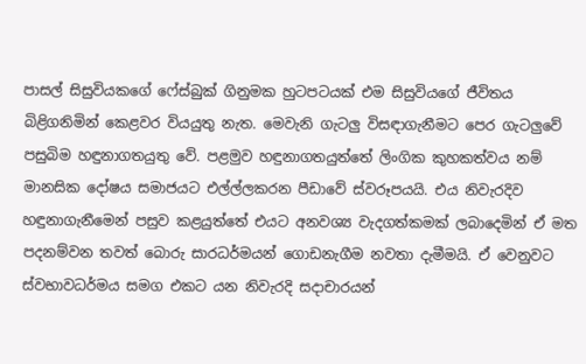පාසල් සිසුවියකගේ ෆේස්බුක් ගිනුමක හුටපටයක් එම සිසුවියගේ ජීවිතය බිළිගනිමින් කෙළවර වියයුතු නැත. මෙවැනි ගැටලු විසඳාගැනීමට පෙර ගැටලුවේ පසුබිම හඳුනාගතයුතු වේ. පළමුව හඳුනාගතයුත්තේ ලිංගික කුහකත්වය නම් මානසික දෝෂය සමාජයට එල්ල්ලකරන පීඩාවේ ස්වරූපයයි. එය නිවැරදිව හඳුනාගැනීමෙන් පසුව කළයුත්තේ එයට අනවශ්‍ය වැදගත්කමක් ලබාදෙමින් ඒ මත පදනම්වන තවත් බොරු සාරධර්මයන් ගොඩනැගීම නවතා දැමීමයි. ඒ වෙනුවට ස්වභාවධර්මය සමග එකට යන නිවැරදි සදාචාරයන්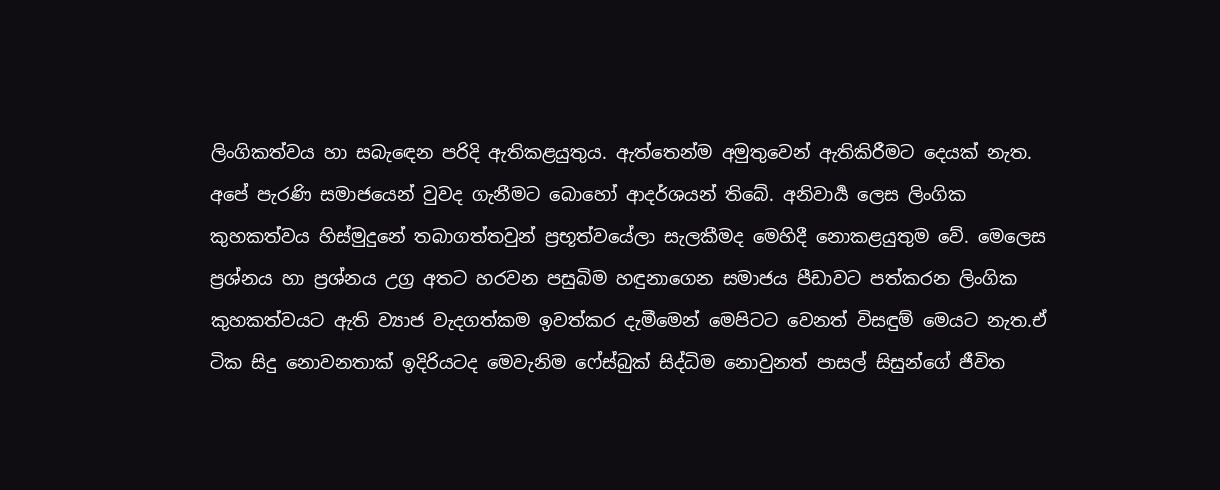ලිංගිකත්වය හා සබැඳෙන පරිදි ඇතිකළයුතුය. ඇත්තෙන්ම අමුතුවෙන් ඇතිකිරීමට දෙයක් නැත. අපේ පැරණි සමාජයෙන් වුවද ගැනීමට බොහෝ ආදර්ශයන් තිබේ. අනිවාර්‍ය ලෙස ලිංගික කුහකත්වය හිස්මුදුනේ තබාගත්තවුන් ප්‍රභූත්වයේලා සැලකීමද මෙහිදී නොකළයුතුම වේ. මෙලෙස ප්‍රශ්නය හා ප්‍රශ්නය උග්‍ර අතට හරවන පසුබිම හඳුනාගෙන සමාජය පීඩාවට පත්කරන ලිංගික කුහකත්වයට ඇති ව්‍යාජ වැදගත්කම ඉවත්කර දැමීමෙන් මෙපිටට වෙනත් විසඳුම් මෙයට නැත.ඒ ටික සිදු නොවනතාක් ඉදිරියටද මෙවැනිම ෆේස්බුක් සිද්ධිම නොවුනත් පාසල් සිසුන්ගේ ජීවිත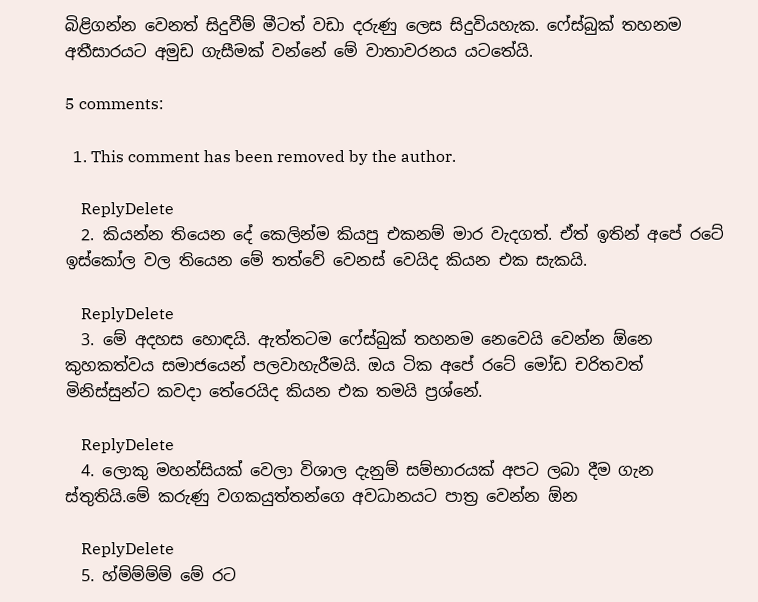බිළිගන්න වෙනත් සිදුවීම් මීටත් වඩා දරුණු ලෙස සිදුවියහැක. ෆේස්බුක් තහනම අතීසාරයට අමුඩ ගැසීමක් වන්නේ මේ වාතාවරනය යටතේයි.

5 comments:

  1. This comment has been removed by the author.

    ReplyDelete
  2. කියන්න තියෙන දේ කෙලින්ම කියපු එකනම් මාර වැදගත්. ඒත් ඉතින් අපේ රටේ ඉස්කෝල වල තියෙන මේ තත්වේ වෙනස් වෙයිද කියන එක සැකයි.

    ReplyDelete
  3. මේ අදහස හොඳයි. ඇත්තටම ෆේස්බුක් තහනම නෙවෙයි වෙන්න ඕනෙ කුහකත්වය සමාජයෙන් පලවාහැරීමයි. ඔය ටික අපේ රටේ මෝඩ චරිතවත් මිනිස්සුන්ට කවදා තේරෙයිද කියන එක තමයි ප්‍රශ්නේ.

    ReplyDelete
  4. ලොකු මහන්සියක් වෙලා විශාල දැනුම් සම්භාරයක් අපට ලබා දීම ගැන ස්තුතියි.මේ කරුණු වගකයුත්තන්ගෙ අවධානයට පාත්‍ර වෙන්න ඕන

    ReplyDelete
  5. හ්ම්ම්ම්ම් මේ රට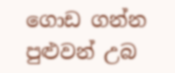ගොඩ ගන්න පුළුවන් උබ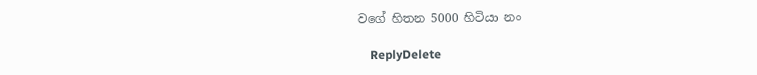වගේ හිතන 5000 හිටියා නං

    ReplyDelete